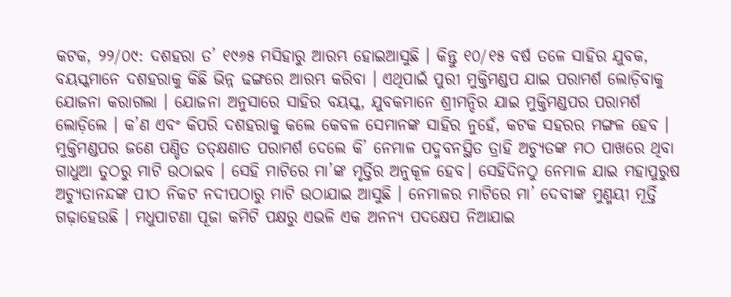କଟକ, ୨୨/୦୯: ଦଶହରା ତ’ ୧୯୬୫ ମସିହାରୁ ଆରମ୍ଭ ହୋଇଆସୁଛି । କିନ୍ତୁ ୧୦/୧୫ ବର୍ଷ ତଳେ ସାହିର ଯୁବକ, ବୟସ୍କମାନେ ଦଶହରାକୁ କିଛି ଭିନ୍ନ ଢଙ୍ଗରେ ଆରମ୍ଭ କରିବା । ଏଥିପାଇଁ ପୁରୀ ମୁକ୍ତିମଣ୍ଡପ ଯାଇ ପରାମର୍ଶ ଲୋଡ଼ିବାକୁ ଯୋଜନା କରାଗଲା । ଯୋଜନା ଅନୁସାରେ ସାହିର ବୟସ୍କ, ଯୁବକମାନେ ଶ୍ରୀମନ୍ଦିର ଯାଇ ମୁକ୍ତିମଣ୍ଡପର ପରାମର୍ଶ ଲୋଡ଼ିଲେ । କ’ଣ ଏବଂ କିପରି ଦଶହରାକୁ କଲେ କେବଳ ସେମାନଙ୍କ ସାହିର ନୁହେଁ, କଟକ ସହରର ମଙ୍ଗଳ ହେବ । ମୁକ୍ତିମଣ୍ଡପର ଜଣେ ପଣ୍ଡିତ ତତ୍କ୍ଷଣାତ ପରାମର୍ଶ ଦେଲେ କି’ ନେମାଳ ପଦ୍ମବନସ୍ଥିତ ତ୍ରାହି ଅଚ୍ୟୁତଙ୍କ ମଠ ପାଖରେ ଥିବା ଗାଧୁଆ ତୁଠରୁ ମାଟି ଉଠାଇବ । ସେହି ମାଟିରେ ମା’ଙ୍କ ମୃର୍ତ୍ତିର ଅନୁକୂଳ ହେବ। ସେହିଦିନଠୁ ନେମାଳ ଯାଇ ମହାପୁରୁଷ ଅଚ୍ୟୁତାନନ୍ଦଙ୍କ ପୀଠ ନିକଟ ନଦୀପଠାରୁ ମାଟି ଉଠାଯାଇ ଆସୁଛି । ନେମାଳର ମାଟିରେ ମା’ ଦେବୀଙ୍କ ମୁଣ୍ମୟୀ ମୂର୍ତ୍ତି ଗଢ଼ାହେଉଛି । ମଧୁପାଟଣା ପୂଜା କମିଟି ପକ୍ଷରୁ ଏଭଳି ଏକ ଅନନ୍ୟ ପଦକ୍ଷେପ ନିଆଯାଇ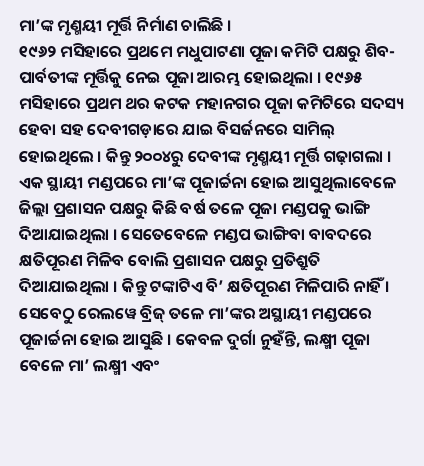ମା’ଙ୍କ ମୃଣ୍ମୟୀ ମୂର୍ତ୍ତି ନିର୍ମାଣ ଚାଲିଛି ।
୧୯୬୨ ମସିହାରେ ପ୍ରଥମେ ମଧୁପାଟଣା ପୂଜା କମିଟି ପକ୍ଷରୁ ଶିବ-ପାର୍ବତୀଙ୍କ ମୂର୍ତ୍ତିକୁ ନେଇ ପୂଜା ଆରମ୍ଭ ହୋଇଥିଲା । ୧୯୬୫ ମସିହାରେ ପ୍ରଥମ ଥର କଟକ ମହାନଗର ପୂଜା କମିଟିରେ ସଦସ୍ୟ ହେବା ସହ ଦେବୀଗଡ଼ାରେ ଯାଇ ବିସର୍ଜନରେ ସାମିଲ୍ ହୋଇଥିଲେ । କିନ୍ତୁ ୨୦୦୪ରୁ ଦେବୀଙ୍କ ମୃଣ୍ମୟୀ ମୂର୍ତ୍ତି ଗଢ଼ାଗଲା । ଏକ ସ୍ଥାୟୀ ମଣ୍ଡପରେ ମା’ଙ୍କ ପୂଜାର୍ଚ୍ଚନା ହୋଇ ଆସୁଥିଲାବେଳେ ଜିଲ୍ଲା ପ୍ରଶାସନ ପକ୍ଷରୁ କିଛି ବର୍ଷ ତଳେ ପୂଜା ମଣ୍ଡପକୁ ଭାଙ୍ଗି ଦିଆଯାଇଥିଲା । ସେତେବେଳେ ମଣ୍ଡପ ଭାଙ୍ଗିବା ବାବଦରେ କ୍ଷତିପୂରଣ ମିଳିବ ବୋଲି ପ୍ରଶାସନ ପକ୍ଷରୁ ପ୍ରତିଶ୍ରୁତି ଦିଆଯାଇଥିଲା । କିନ୍ତୁ ଟଙ୍କାଟିଏ ବି’ କ୍ଷତିପୂରଣ ମିଳିପାରି ନାହିଁ । ସେବେଠୁ ରେଲୱେ ବ୍ରିଜ୍ ତଳେ ମା’ଙ୍କର ଅସ୍ଥାୟୀ ମଣ୍ଡପରେ ପୂଜାର୍ଚ୍ଚନା ହୋଇ ଆସୁଛି । କେବଳ ଦୁର୍ଗା ନୁହଁନ୍ତି, ଲକ୍ଷ୍ମୀ ପୂଜା ବେଳେ ମା’ ଲକ୍ଷ୍ମୀ ଏବଂ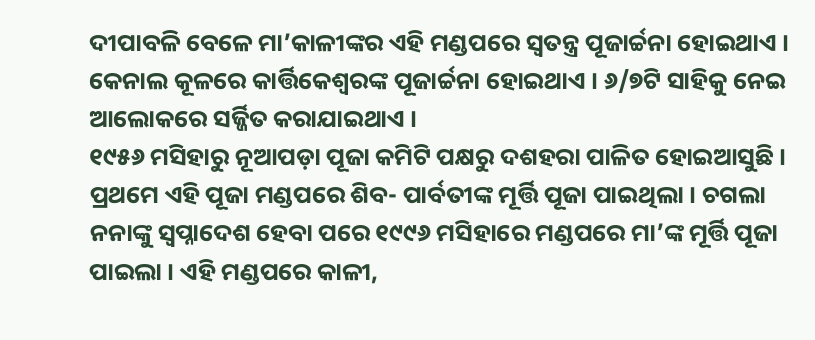ଦୀପାବଳି ବେଳେ ମା’କାଳୀଙ୍କର ଏହି ମଣ୍ଡପରେ ସ୍ୱତନ୍ତ୍ର ପୂଜାର୍ଚ୍ଚନା ହୋଇଥାଏ । କେନାଲ କୂଳରେ କାର୍ତ୍ତିକେଶ୍ୱରଙ୍କ ପୂଜାର୍ଚ୍ଚନା ହୋଇଥାଏ । ୬/୭ଟି ସାହିକୁ ନେଇ ଆଲୋକରେ ସର୍ଜ୍ଜିତ କରାଯାଇଥାଏ ।
୧୯୫୬ ମସିହାରୁ ନୂଆପଡ଼ା ପୂଜା କମିଟି ପକ୍ଷରୁ ଦଶହରା ପାଳିତ ହୋଇଆସୁଛି । ପ୍ରଥମେ ଏହି ପୂଜା ମଣ୍ଡପରେ ଶିବ- ପାର୍ବତୀଙ୍କ ମୂର୍ତ୍ତି ପୂଜା ପାଇଥିଲା । ଚଗଲା ନନାଙ୍କୁ ସ୍ୱପ୍ନାଦେଶ ହେବା ପରେ ୧୯୯୬ ମସିହାରେ ମଣ୍ଡପରେ ମା’ଙ୍କ ମୂର୍ତ୍ତି ପୂଜା ପାଇଲା । ଏହି ମଣ୍ଡପରେ କାଳୀ,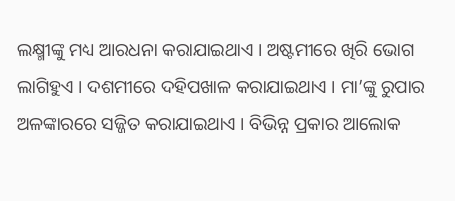ଲକ୍ଷ୍ମୀଙ୍କୁ ମଧ୍ୟ ଆରଧନା କରାଯାଇଥାଏ । ଅଷ୍ଟମୀରେ ଖିରି ଭୋଗ ଲାଗିହୁଏ । ଦଶମୀରେ ଦହିପଖାଳ କରାଯାଇଥାଏ । ମା’ଙ୍କୁ ରୁପାର ଅଳଙ୍କାରରେ ସଜ୍ଜିତ କରାଯାଇଥାଏ । ବିଭିନ୍ନ ପ୍ରକାର ଆଲୋକ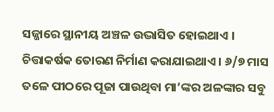ସଜ୍ଜାରେ ସ୍ଥାନୀୟ ଅଞ୍ଚଳ ଉଦ୍ଭାସିତ ହୋଇଥାଏ । ଚିତ୍ତାକର୍ଷକ ତୋରଣ ନିର୍ମାଣ କରାଯାଇଥାଏ । ୬/୭ ମାସ ତଳେ ପୀଠରେ ପୂଜା ପାଉଥିବା ମା’ଙ୍କର ଅଳଙ୍କାର ସବୁ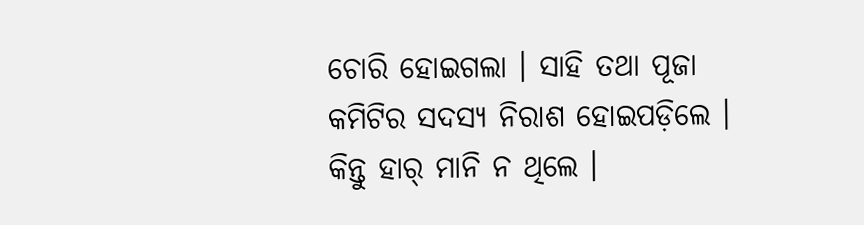ଚୋରି ହୋଇଗଲା । ସାହି ତଥା ପୂଜା କମିଟିର ସଦସ୍ୟ ନିରାଶ ହୋଇପଡ଼ିଲେ । କିନ୍ତୁ ହାର୍ ମାନି ନ ଥିଲେ ।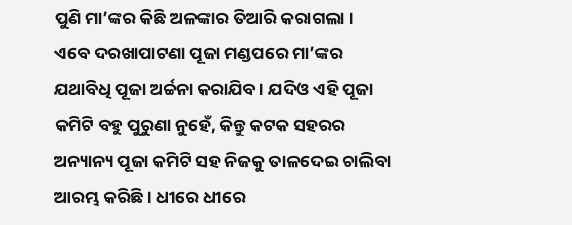ପୁଣି ମା’ଙ୍କର କିଛି ଅଳଙ୍କାର ତିଆରି କରାଗଲା ।
ଏବେ ଦରଖାପାଟଣା ପୂଜା ମଣ୍ଡପରେ ମା’ଙ୍କର ଯଥାବିଧି ପୂଜା ଅର୍ଚ୍ଚନା କରାଯିବ । ଯଦିଓ ଏହି ପୂଜା କମିଟି ବହୁ ପୁରୁଣା ନୁହେଁ, କିନ୍ତୁ କଟକ ସହରର ଅନ୍ୟାନ୍ୟ ପୂଜା କମିଟି ସହ ନିଜକୁ ତାଳଦେଇ ଚାଲିବା ଆରମ୍ଭ କରିଛି । ଧୀରେ ଧୀରେ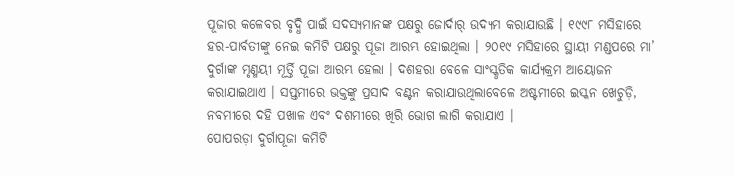ପୂଜାର କଳେବର ବୃଦ୍ଧି ପାଇଁ ସଦସ୍ୟମାନଙ୍କ ପକ୍ଷରୁ ଜୋର୍ଦାର୍ ଉଦ୍ୟମ କରାଯାଉଛି । ୧୯୯୮ ମସିହାରେ ହର-ପାର୍ବତୀଙ୍କୁ ନେଇ କମିଟି ପକ୍ଷରୁ ପୂଜା ଆରମ୍ଭ ହୋଇଥିଲା । ୨୦୧୯ ମସିହାରେ ସ୍ଥାୟୀ ମଣ୍ଡପରେ ମା’ ଦୁର୍ଗାଙ୍କ ମୃଣ୍ମୟୀ ମୂର୍ତ୍ତି ପୂଜା ଆରମ୍ଭ ହେଲା । ଦଶହରା ବେଳେ ସାଂସ୍କୃତିକ କାର୍ଯ୍ୟକ୍ରମ ଆୟୋଜନ କରାଯାଇଥାଏ । ସପ୍ତମୀରେ ଭକ୍ତଙ୍କୁ ପ୍ରସାଦ ବଣ୍ଟନ କରାଯାଉଥିଲାବେଳେ ଅଷ୍ଟମୀରେ ଇସ୍କନ ଖେଚୁଡ଼ି, ନବମୀରେ ଦହି ପଖାଳ ଏବଂ ଦଶମୀରେ ଖିରି ଭୋଗ ଲାଗି କରାଯାଏ ।
ପୋପରଡ଼ା ଦୁର୍ଗାପୂଜା କମିଟି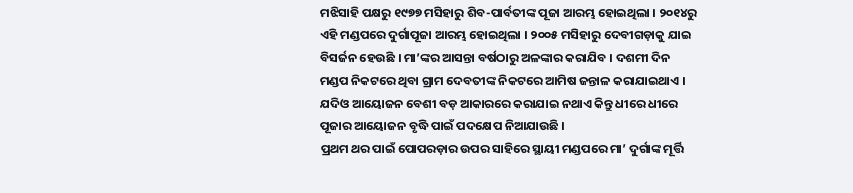ମଝିସାହି ପକ୍ଷରୁ ୧୯୭୭ ମସିହାରୁ ଶିବ-ପାର୍ବତୀଙ୍କ ପୂଜା ଆରମ୍ଭ ହୋଇଥିଲା । ୨୦୧୪ରୁ ଏହି ମଣ୍ଡପରେ ଦୁର୍ଗାପୂଜା ଆରମ୍ଭ ହୋଇଥିଲା । ୨୦୦୫ ମସିହାରୁ ଦେବୀଗଡ଼ାକୁ ଯାଇ ବିସର୍ଜନ ହେଉଛି । ମା’ଙ୍କର ଆସନ୍ତା ବର୍ଷଠାରୁ ଅଳଙ୍କାର କରାଯିବ । ଦଶମୀ ଦିନ ମଣ୍ଡପ ନିକଟରେ ଥିବା ଗ୍ରାମ ଦେବତୀଙ୍କ ନିକଟରେ ଆମିଷ ଜନ୍ତାଳ କରାଯାଇଥାଏ । ଯଦିଓ ଆୟୋଜନ ବେଶୀ ବଡ଼ ଆକାରରେ କରାଯାଇ ନଥାଏ କିନ୍ତୁ ଧୀରେ ଧୀରେ ପୂଜାର ଆୟୋଜନ ବୃଦ୍ଧି ପାଇଁ ପଦକ୍ଷେପ ନିଆଯାଉଛି ।
ପ୍ରଥମ ଥର ପାଇଁ ପୋପରଡ଼ାର ଉପର ସାହିରେ ସ୍ଥାୟୀ ମଣ୍ଡପରେ ମା’ ଦୁର୍ଗାଙ୍କ ମୂର୍ତ୍ତି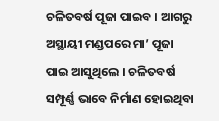ଚଳିତବର୍ଷ ପୂଜା ପାଇବ । ଆଗରୁ ଅସ୍ଥାୟୀ ମଣ୍ଡପରେ ମା’ ପୂଜା ପାଇ ଆସୁଥିଲେ । ଚଳିତବର୍ଷ ସମ୍ପୂର୍ଣ୍ଣ ଭାବେ ନିର୍ମାଣ ହୋଇଥିବା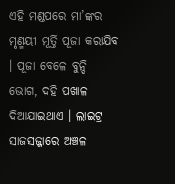ଏହି ମଣ୍ଡପରେ ମା’ଙ୍କର ମୃଣ୍ମୟୀ ମୂର୍ତ୍ତି ପୂଜା କରାଯିବ । ପୂଜା ବେଳେ ବୁନ୍ଦି ଭୋଗ, ଦହି ପଖାଳ ଦିଆଯାଇଥାଏ । ଲାଇଟ୍ର ସାଜସଜ୍ଜାରେ ଅଞ୍ଚଳ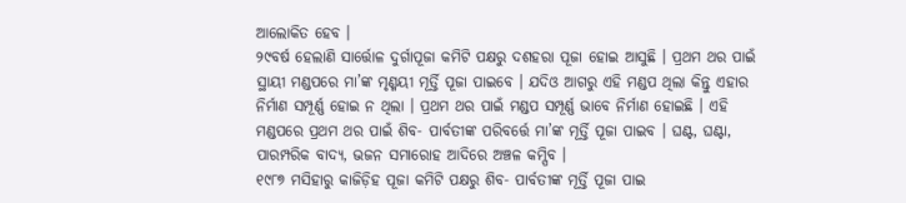ଆଲୋକିତ ହେବ ।
୨୯ବର୍ଷ ହେଲାଣି ସାର୍ତ୍ତୋଳ ଦୁର୍ଗାପୂଜା କମିଟି ପକ୍ଷରୁ ଦଶହରା ପୂଜା ହୋଇ ଆସୁଛି । ପ୍ରଥମ ଥର ପାଇଁ ସ୍ଥାୟୀ ମଣ୍ଡପରେ ମା’ଙ୍କ ମୃଣ୍ମୟୀ ମୂର୍ତ୍ତି ପୂଜା ପାଇବେ । ଯଦିଓ ଆଗରୁ ଏହି ମଣ୍ଡପ ଥିଲା କିନ୍ତୁ ଏହାର ନିର୍ମାଣ ସମ୍ପୂର୍ଣ୍ଣ ହୋଇ ନ ଥିଲା । ପ୍ରଥମ ଥର ପାଇଁ ମଣ୍ଡପ ସମ୍ପୂର୍ଣ୍ଣ ଭାବେ ନିର୍ମାଣ ହୋଇଛି । ଏହି ମଣ୍ଡପରେ ପ୍ରଥମ ଥର ପାଇଁ ଶିବ- ପାର୍ବତୀଙ୍କ ପରିବର୍ତ୍ତେ ମା’ଙ୍କ ମୂର୍ତ୍ତି ପୂଜା ପାଇବ । ଘଣ୍ଟ, ଘଣ୍ଟା, ପାରମ୍ପରିକ ବାଦ୍ୟ, ଭଜନ ସମାରୋହ ଆଦିରେ ଅଞ୍ଚଳ କମ୍ପିବ ।
୧୯୮୭ ମସିହାରୁ କାଜିଡ଼ିହ ପୂଜା କମିଟି ପକ୍ଷରୁ ଶିବ- ପାର୍ବତୀଙ୍କ ମୂର୍ତ୍ତି ପୂଜା ପାଇ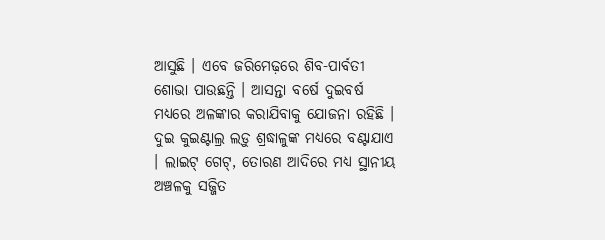ଆସୁଛି । ଏବେ ଜରିମେଢ଼ରେ ଶିବ-ପାର୍ବତୀ ଶୋଭା ପାଉଛନ୍ତି । ଆସନ୍ତା ବର୍ଷେ ଦୁଇବର୍ଷ ମଧ୍ୟରେ ଅଳଙ୍କାର କରାଯିବାକୁ ଯୋଜନା ରହିଛି । ଦୁଇ କୁଇଣ୍ଟାଲ୍ର ଲଡ଼ୁ ଶ୍ରଦ୍ଧାଳୁଙ୍କ ମଧ୍ୟରେ ବଣ୍ଟାଯାଏ । ଲାଇଟ୍ ଗେଟ୍, ତୋରଣ ଆଦିରେ ମଧ୍ୟ ସ୍ଥାନୀୟ ଅଞ୍ଚଳକୁ ସଜ୍ଜିତ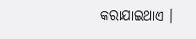କରାଯାଇଥାଏ ।